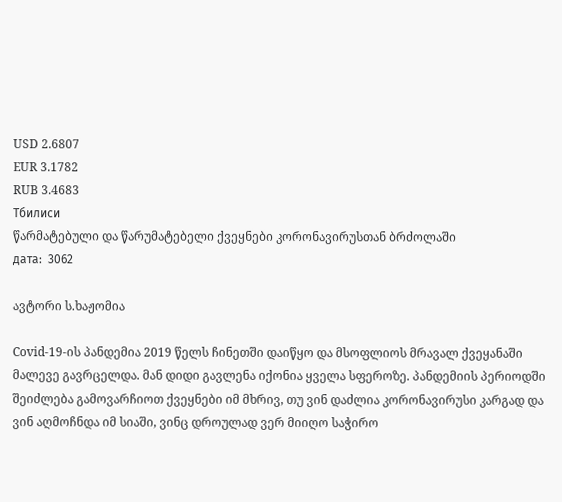USD 2.6807
EUR 3.1782
RUB 3.4683
Тбилиси
წარმატებული და წარუმატებელი ქვეყნები კორონავირუსთან ბრძოლაში
дата:  3062

ავტორი ს.ხაჟომია

Covid-19-ის პანდემია 2019 წელს ჩინეთში დაიწყო და მსოფლიოს მრავალ ქვეყანაში მალევე გავრცელდა. მან დიდი გავლენა იქონია ყველა სფეროზე. პანდემიის პერიოდში შეიძლება გამოვარჩიოთ ქვეყნები იმ მხრივ, თუ ვინ დაძლია კორონავირუსი კარგად და ვინ აღმოჩნდა იმ სიაში, ვინც დროულად ვერ მიიღო საჭირო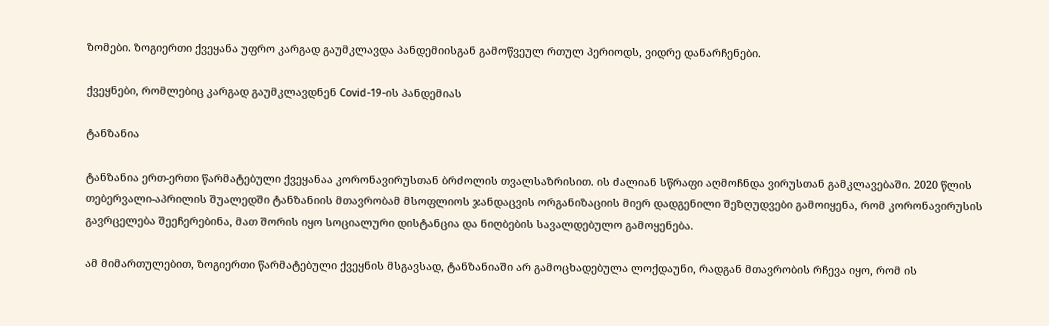ზომები. ზოგიერთი ქვეყანა უფრო კარგად გაუმკლავდა პანდემიისგან გამოწვეულ რთულ პერიოდს, ვიდრე დანარჩენები.

ქვეყნები, რომლებიც კარგად გაუმკლავდნენ Covid-19-ის პანდემიას

ტანზანია

ტანზანია ერთ-ერთი წარმატებული ქვეყანაა კორონავირუსთან ბრძოლის თვალსაზრისით. ის ძალიან სწრაფი აღმოჩნდა ვირუსთან გამკლავებაში. 2020 წლის თებერვალი-აპრილის შუალედში ტანზანიის მთავრობამ მსოფლიოს ჯანდაცვის ორგანიზაციის მიერ დადგენილი შეზღუდვები გამოიყენა, რომ კორონავირუსის გავრცელება შეეჩერებინა, მათ შორის იყო სოციალური დისტანცია და ნიღბების სავალდებულო გამოყენება.

ამ მიმართულებით, ზოგიერთი წარმატებული ქვეყნის მსგავსად, ტანზანიაში არ გამოცხადებულა ლოქდაუნი, რადგან მთავრობის რჩევა იყო, რომ ის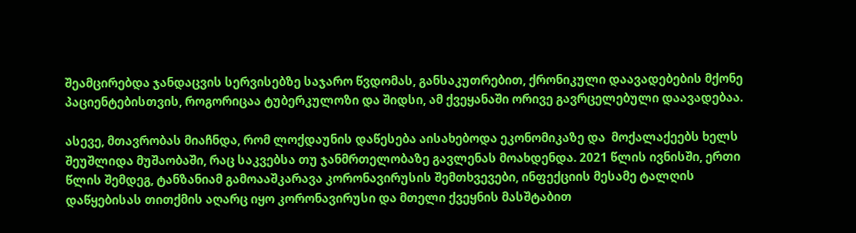შეამცირებდა ჯანდაცვის სერვისებზე საჯარო წვდომას, განსაკუთრებით, ქრონიკული დაავადებების მქონე პაციენტებისთვის, როგორიცაა ტუბერკულოზი და შიდსი, ამ ქვეყანაში ორივე გავრცელებული დაავადებაა.

ასევე, მთავრობას მიაჩნდა, რომ ლოქდაუნის დაწესება აისახებოდა ეკონომიკაზე და  მოქალაქეებს ხელს შეუშლიდა მუშაობაში, რაც საკვებსა თუ ჯანმრთელობაზე გავლენას მოახდენდა. 2021 წლის ივნისში, ერთი წლის შემდეგ, ტანზანიამ გამოააშკარავა კორონავირუსის შემთხვევები, ინფექციის მესამე ტალღის დაწყებისას თითქმის აღარც იყო კორონავირუსი და მთელი ქვეყნის მასშტაბით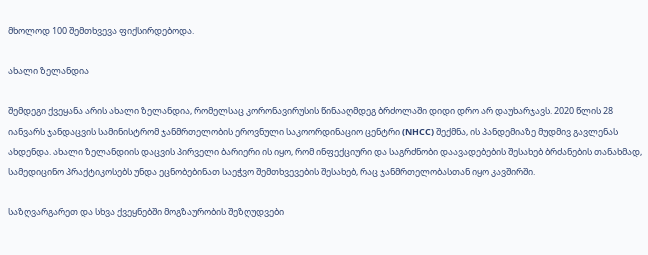მხოლოდ 100 შემთხვევა ფიქსირდებოდა.

ახალი ზელანდია

შემდეგი ქვეყანა არის ახალი ზელანდია, რომელსაც კორონავირუსის წინააღმდეგ ბრძოლაში დიდი დრო არ დაუხარჯავს. 2020 წლის 28 იანვარს ჯანდაცვის სამინისტრომ ჯანმრთელობის ეროვნული საკოორდინაციო ცენტრი (NHCC) შექმნა, ის პანდემიაზე მუდმივ გავლენას ახდენდა. ახალი ზელანდიის დაცვის პირველი ბარიერი ის იყო, რომ ინფექციური და საგრძნობი დაავადებების შესახებ ბრძანების თანახმად, სამედიცინო პრაქტიკოსებს უნდა ეცნობებინათ საეჭვო შემთხვევების შესახებ, რაც ჯანმრთელობასთან იყო კავშირში.

საზღვარგარეთ და სხვა ქვეყნებში მოგზაურობის შეზღუდვები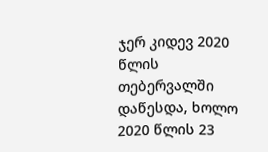ჯერ კიდევ 2020 წლის თებერვალში დაწესდა, ხოლო 2020 წლის 23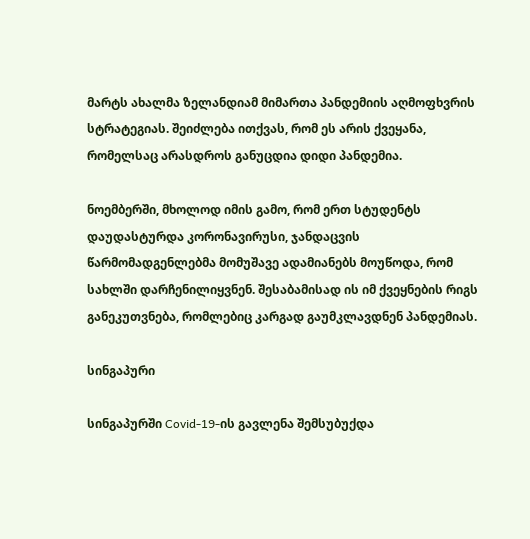მარტს ახალმა ზელანდიამ მიმართა პანდემიის აღმოფხვრის სტრატეგიას. შეიძლება ითქვას, რომ ეს არის ქვეყანა, რომელსაც არასდროს განუცდია დიდი პანდემია.

ნოემბერში, მხოლოდ იმის გამო, რომ ერთ სტუდენტს დაუდასტურდა კორონავირუსი, ჯანდაცვის წარმომადგენლებმა მომუშავე ადამიანებს მოუწოდა, რომ სახლში დარჩენილიყვნენ. შესაბამისად ის იმ ქვეყნების რიგს განეკუთვნება, რომლებიც კარგად გაუმკლავდნენ პანდემიას.

სინგაპური

სინგაპურში Covid-19-ის გავლენა შემსუბუქდა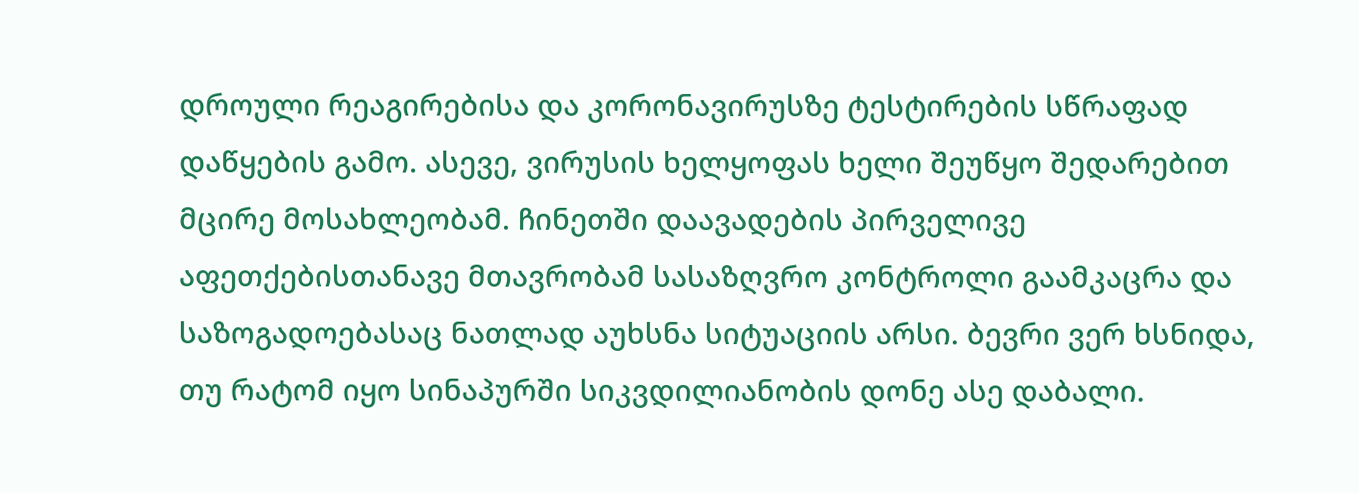დროული რეაგირებისა და კორონავირუსზე ტესტირების სწრაფად დაწყების გამო. ასევე, ვირუსის ხელყოფას ხელი შეუწყო შედარებით მცირე მოსახლეობამ. ჩინეთში დაავადების პირველივე აფეთქებისთანავე მთავრობამ სასაზღვრო კონტროლი გაამკაცრა და საზოგადოებასაც ნათლად აუხსნა სიტუაციის არსი. ბევრი ვერ ხსნიდა, თუ რატომ იყო სინაპურში სიკვდილიანობის დონე ასე დაბალი.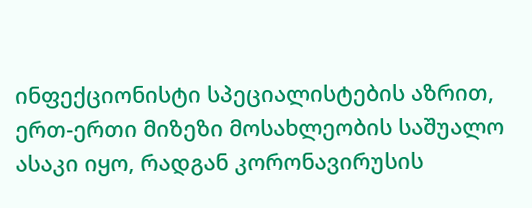ინფექციონისტი სპეციალისტების აზრით, ერთ-ერთი მიზეზი მოსახლეობის საშუალო ასაკი იყო, რადგან კორონავირუსის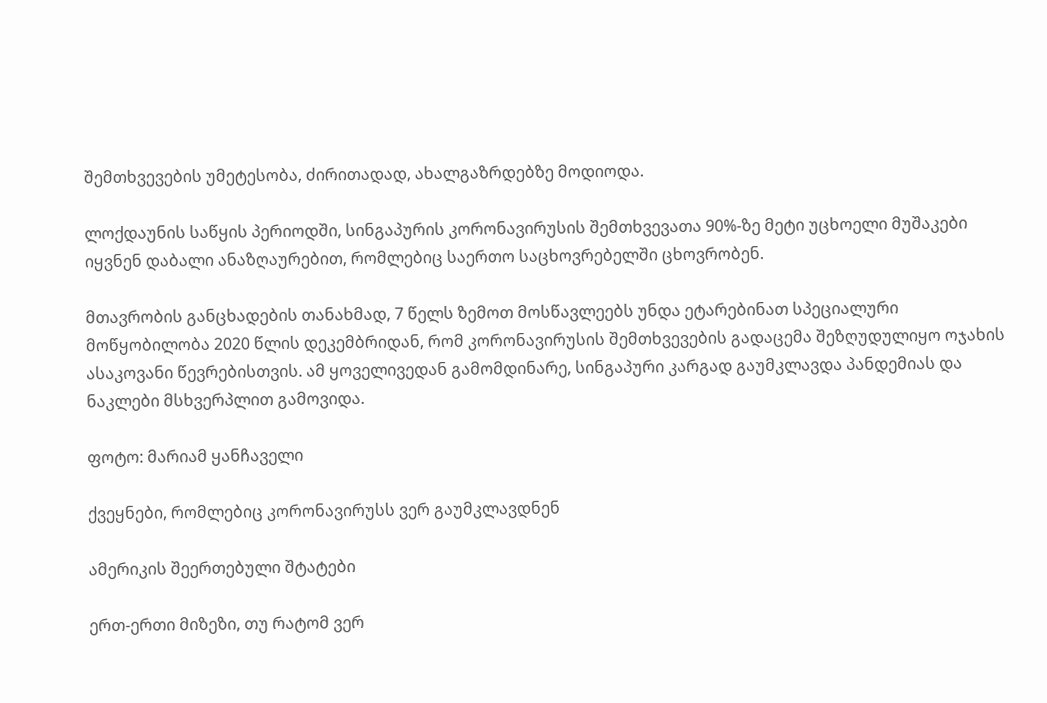შემთხვევების უმეტესობა, ძირითადად, ახალგაზრდებზე მოდიოდა.

ლოქდაუნის საწყის პერიოდში, სინგაპურის კორონავირუსის შემთხვევათა 90%-ზე მეტი უცხოელი მუშაკები იყვნენ დაბალი ანაზღაურებით, რომლებიც საერთო საცხოვრებელში ცხოვრობენ.

მთავრობის განცხადების თანახმად, 7 წელს ზემოთ მოსწავლეებს უნდა ეტარებინათ სპეციალური მოწყობილობა 2020 წლის დეკემბრიდან, რომ კორონავირუსის შემთხვევების გადაცემა შეზღუდულიყო ოჯახის ასაკოვანი წევრებისთვის. ამ ყოველივედან გამომდინარე, სინგაპური კარგად გაუმკლავდა პანდემიას და ნაკლები მსხვერპლით გამოვიდა.

ფოტო: მარიამ ყანჩაველი

ქვეყნები, რომლებიც კორონავირუსს ვერ გაუმკლავდნენ

ამერიკის შეერთებული შტატები

ერთ-ერთი მიზეზი, თუ რატომ ვერ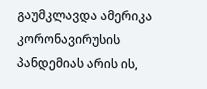გაუმკლავდა ამერიკა კორონავირუსის პანდემიას არის ის,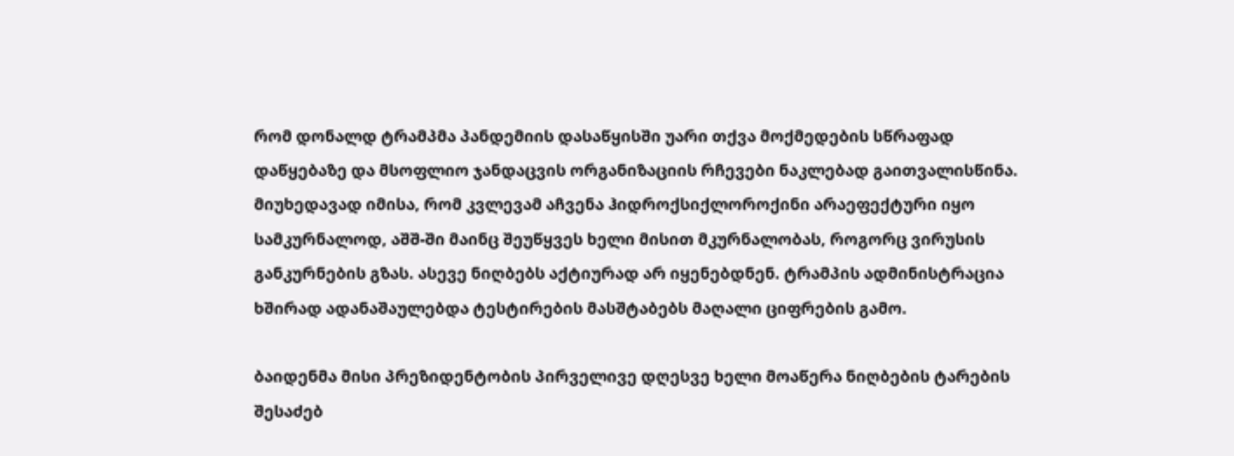რომ დონალდ ტრამპმა პანდემიის დასაწყისში უარი თქვა მოქმედების სწრაფად დაწყებაზე და მსოფლიო ჯანდაცვის ორგანიზაციის რჩევები ნაკლებად გაითვალისწინა. მიუხედავად იმისა, რომ კვლევამ აჩვენა ჰიდროქსიქლოროქინი არაეფექტური იყო სამკურნალოდ, აშშ-ში მაინც შეუწყვეს ხელი მისით მკურნალობას, როგორც ვირუსის განკურნების გზას. ასევე ნიღბებს აქტიურად არ იყენებდნენ. ტრამპის ადმინისტრაცია ხშირად ადანაშაულებდა ტესტირების მასშტაბებს მაღალი ციფრების გამო.

ბაიდენმა მისი პრეზიდენტობის პირველივე დღესვე ხელი მოაწერა ნიღბების ტარების შესაძებ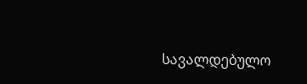სავალდებულო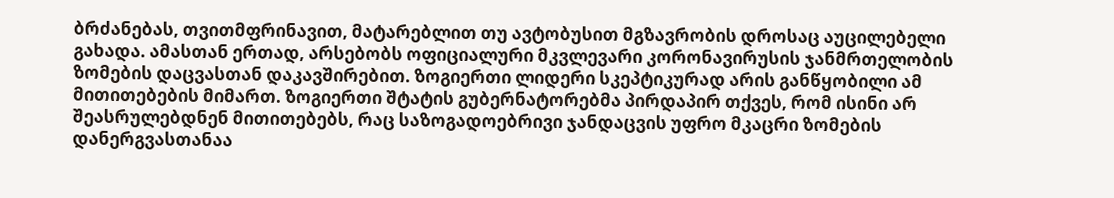ბრძანებას, თვითმფრინავით, მატარებლით თუ ავტობუსით მგზავრობის დროსაც აუცილებელი გახადა. ამასთან ერთად, არსებობს ოფიციალური მკვლევარი კორონავირუსის ჯანმრთელობის ზომების დაცვასთან დაკავშირებით. ზოგიერთი ლიდერი სკეპტიკურად არის განწყობილი ამ მითითებების მიმართ. ზოგიერთი შტატის გუბერნატორებმა პირდაპირ თქვეს, რომ ისინი არ შეასრულებდნენ მითითებებს, რაც საზოგადოებრივი ჯანდაცვის უფრო მკაცრი ზომების დანერგვასთანაა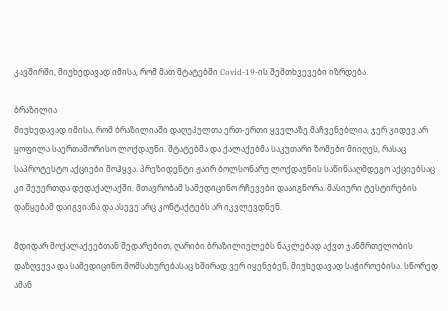კავშირში, მიუხედავად იმისა, რომ მათ შტატებში Covid-19-ის შემთხვევები იზრდება.

ბრაზილია
მიუხედავად იმისა, რომ ბრაზილიაში დაღუპულთა ერთ-ერთი ყველაზე მაჩვენებლია, ჯერ კიდევ არ ყოფილა საერთაშორისო ლოქდაუნი. შტატებმა და ქალაქებმა საკუთარი ზომები მიიღეს, რასაც საპროტესტო აქციები მოჰყვა. პრეზიდენტი ჟაირ ბოლსონარუ ლოქდაუნის საწინააღმდეგო აქციებსაც კი შეუერთდა დედაქალაქში. მთავრობამ სამედიცინო რჩევები დააიგნორა. მასიური ტესტირების დაწყებამ დაიგვიანა და ასევე არც კონტაქტებს არ იკვლევდნენ.

მდიდარ მოქალაქეებთან შედარებით, ღარიბი ბრაზილიელებს ნაკლებად აქვთ ჯანმრთელობის დაზღვევა და სამედიცინო მომსახურებასაც ხშირად ვერ იყენებენ, მიუხედავად საჭიროებისა. სწორედ ამან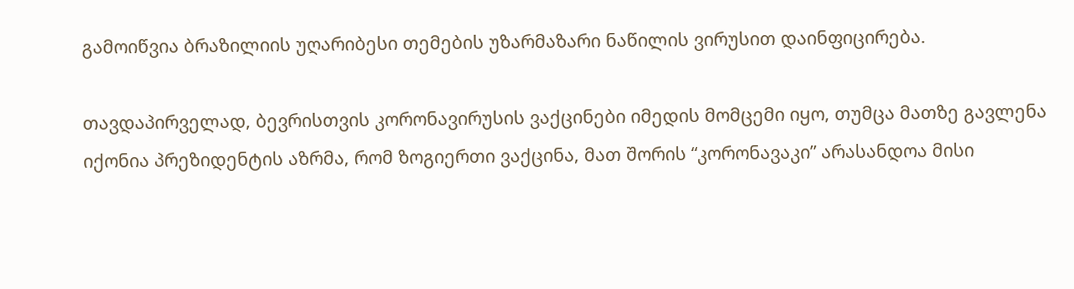გამოიწვია ბრაზილიის უღარიბესი თემების უზარმაზარი ნაწილის ვირუსით დაინფიცირება.

თავდაპირველად, ბევრისთვის კორონავირუსის ვაქცინები იმედის მომცემი იყო, თუმცა მათზე გავლენა იქონია პრეზიდენტის აზრმა, რომ ზოგიერთი ვაქცინა, მათ შორის “კორონავაკი” არასანდოა მისი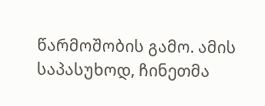წარმოშობის გამო. ამის საპასუხოდ, ჩინეთმა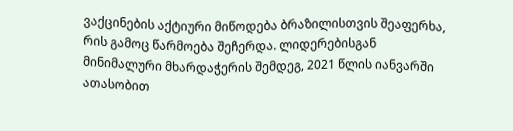ვაქცინების აქტიური მიწოდება ბრაზილისთვის შეაფერხა, რის გამოც წარმოება შეჩერდა. ლიდერებისგან მინიმალური მხარდაჭერის შემდეგ, 2021 წლის იანვარში ათასობით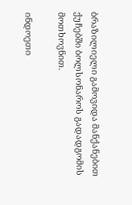ბრაზილიელი გამოვიდა მანქანებით ქუჩებში ბოლსონაროს გადადგომის მოთხოვნით.

ინდოეთი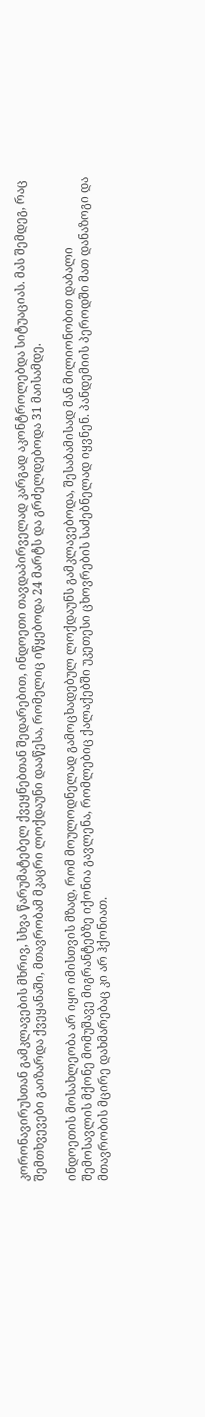კორონავირუსთან გამკლავების მხრივ, სხვა წარუმატებელ ქვეყნებთან შედარებით, ინდოეთი თავდაპირველად კარგად აკონტროლებდა სიტუაციას. მას შემდეგ, რაც შემთხვევები გაიზარდა ქვეყანაში, მთავრობამ მკაცრი ლოქდაუნი დააწესა, რომელიც იწყებოდა 24 მარტს და გრძელდებოდა 31 მაისამდე.

ინდოეთის მოსახლეობა არ იყო იმისთვის მზად, რომ მოულოდნელად გამოცხადებულ ლოქდაუნს გამკლავებოდა, შესაბამისად მან მილიონობით დაბალი შემოსავლის მქონე მომუშავე მიგრანტებზე იქონია გავლენა, რომლებიც ქალაქებში უკეთესი ცხოვრების საძებნელად იყვნენ. პანდემიის პეროდში მათ დანაზოგი და მთავრობის მცირე დახმარებაც კი არ ჰქონიათ.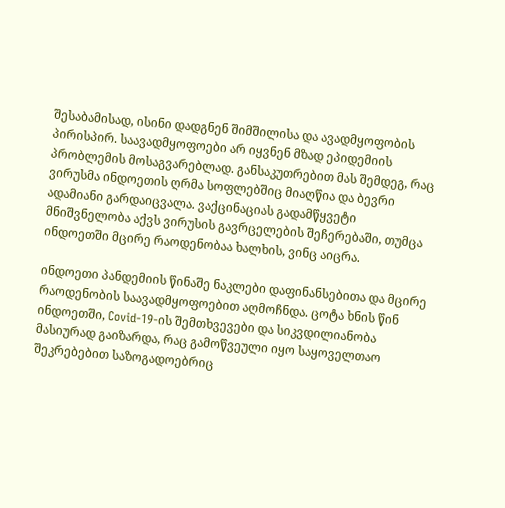შესაბამისად, ისინი დადგნენ შიმშილისა და ავადმყოფობის პირისპირ. საავადმყოფოები არ იყვნენ მზად ეპიდემიის პრობლემის მოსაგვარებლად. განსაკუთრებით მას შემდეგ, რაც ვირუსმა ინდოეთის ღრმა სოფლებშიც მიაღწია და ბევრი ადამიანი გარდაიცვალა. ვაქცინაციას გადამწყვეტი მნიშვნელობა აქვს ვირუსის გავრცელების შეჩერებაში, თუმცა ინდოეთში მცირე რაოდენობაა ხალხის, ვინც აიცრა.

ინდოეთი პანდემიის წინაშე ნაკლები დაფინანსებითა და მცირე რაოდენობის საავადმყოფოებით აღმოჩნდა. ცოტა ხნის წინ ინდოეთში, Covid-19-ის შემთხვევები და სიკვდილიანობა მასიურად გაიზარდა, რაც გამოწვეული იყო საყოველთაო შეკრებებით საზოგადოებრიც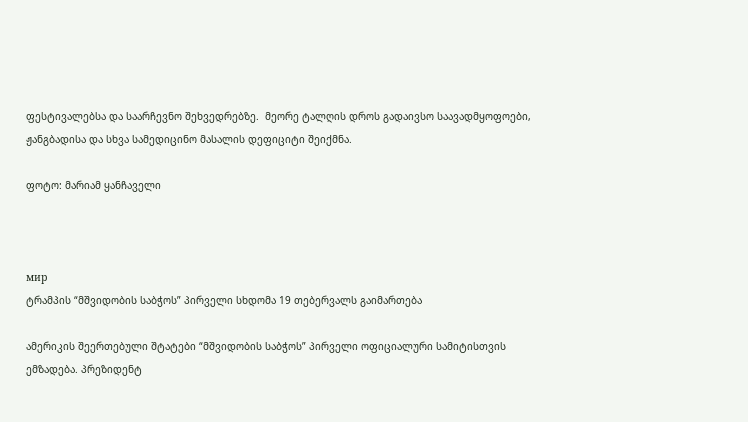ფესტივალებსა და საარჩევნო შეხვედრებზე.  მეორე ტალღის დროს გადაივსო საავადმყოფოები, ჟანგბადისა და სხვა სამედიცინო მასალის დეფიციტი შეიქმნა.

ფოტო: მარიამ ყანჩაველი



мир
ტრამპის “მშვიდობის საბჭოს” პირველი სხდომა 19 თებერვალს გაიმართება

ამერიკის შეერთებული შტატები “მშვიდობის საბჭოს” პირველი ოფიციალური სამიტისთვის ემზადება. პრეზიდენტ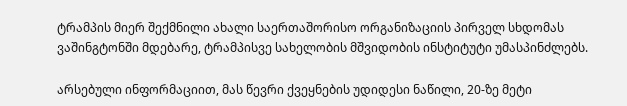ტრამპის მიერ შექმნილი ახალი საერთაშორისო ორგანიზაციის პირველ სხდომას ვაშინგტონში მდებარე, ტრამპისვე სახელობის მშვიდობის ინსტიტუტი უმასპინძლებს.

არსებული ინფორმაციით, მას წევრი ქვეყნების უდიდესი ნაწილი, 20-ზე მეტი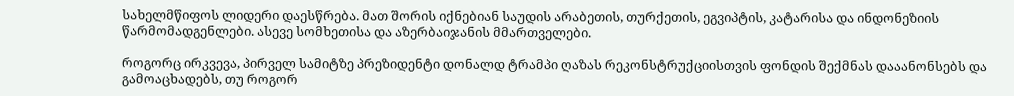სახელმწიფოს ლიდერი დაესწრება. მათ შორის იქნებიან საუდის არაბეთის, თურქეთის, ეგვიპტის, კატარისა და ინდონეზიის წარმომადგენლები. ასევე სომხეთისა და აზერბაიჯანის მმართველები.

როგორც ირკვევა, პირველ სამიტზე პრეზიდენტი დონალდ ტრამპი ღაზას რეკონსტრუქციისთვის ფონდის შექმნას დააანონსებს და გამოაცხადებს, თუ როგორ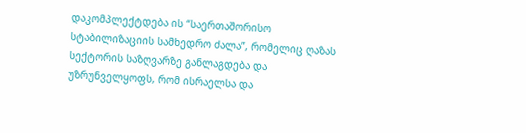დაკომპლექტდება ის “საერთაშორისო სტაბილიზაციის სამხედრო ძალა”, რომელიც ღაზას სექტორის საზღვარზე განლაგდება და უზრუნველყოფს, რომ ისრაელსა და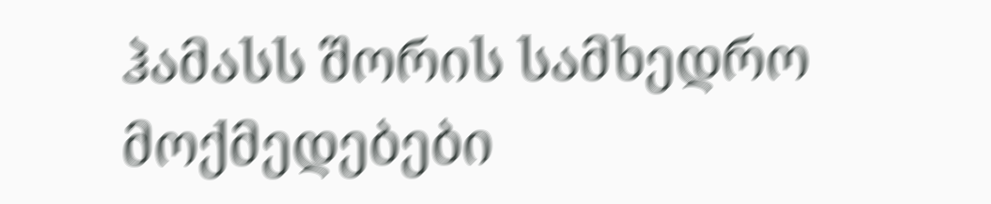ჰამასს შორის სამხედრო მოქმედებები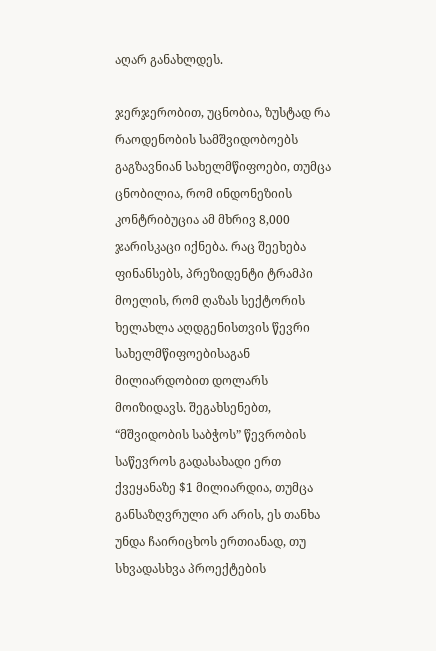აღარ განახლდეს.

ჯერჯერობით, უცნობია, ზუსტად რა რაოდენობის სამშვიდობოებს გაგზავნიან სახელმწიფოები, თუმცა ცნობილია, რომ ინდონეზიის კონტრიბუცია ამ მხრივ 8,000 ჯარისკაცი იქნება. რაც შეეხება ფინანსებს, პრეზიდენტი ტრამპი მოელის, რომ ღაზას სექტორის ხელახლა აღდგენისთვის წევრი სახელმწიფოებისაგან მილიარდობით დოლარს მოიზიდავს. შეგახსენებთ, “მშვიდობის საბჭოს” წევრობის საწევროს გადასახადი ერთ ქვეყანაზე $1 მილიარდია, თუმცა განსაზღვრული არ არის, ეს თანხა უნდა ჩაირიცხოს ერთიანად, თუ სხვადასხვა პროექტების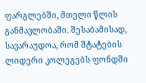ფარგლებში, მთელი წლის განმავლობაში. შესაბამისად, სავარაუდოა, რომ შტატების ლიდერი კოლეგებს ფონდში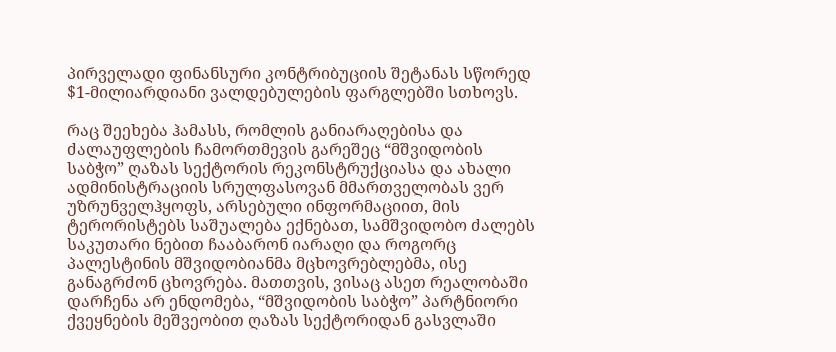პირველადი ფინანსური კონტრიბუციის შეტანას სწორედ $1-მილიარდიანი ვალდებულების ფარგლებში სთხოვს.

რაც შეეხება ჰამასს, რომლის განიარაღებისა და ძალაუფლების ჩამორთმევის გარეშეც “მშვიდობის საბჭო” ღაზას სექტორის რეკონსტრუქციასა და ახალი ადმინისტრაციის სრულფასოვან მმართველობას ვერ უზრუნველჰყოფს, არსებული ინფორმაციით, მის ტერორისტებს საშუალება ექნებათ, სამშვიდობო ძალებს საკუთარი ნებით ჩააბარონ იარაღი და როგორც პალესტინის მშვიდობიანმა მცხოვრებლებმა, ისე განაგრძონ ცხოვრება. მათთვის, ვისაც ასეთ რეალობაში დარჩენა არ ენდომება, “მშვიდობის საბჭო” პარტნიორი ქვეყნების მეშვეობით ღაზას სექტორიდან გასვლაში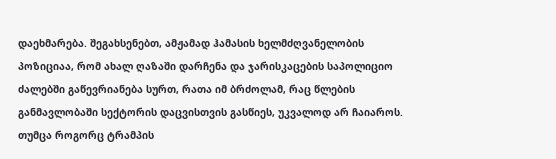დაეხმარება. შეგახსენებთ, ამჟამად ჰამასის ხელმძღვანელობის პოზიციაა, რომ ახალ ღაზაში დარჩენა და ჯარისკაცების საპოლიციო ძალებში გაწევრიანება სურთ, რათა იმ ბრძოლამ, რაც წლების განმავლობაში სექტორის დაცვისთვის გასწიეს, უკვალოდ არ ჩაიაროს. თუმცა როგორც ტრამპის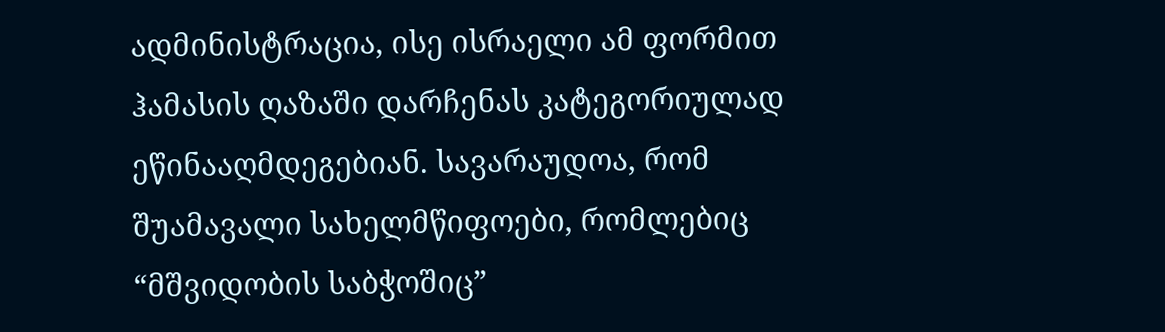ადმინისტრაცია, ისე ისრაელი ამ ფორმით ჰამასის ღაზაში დარჩენას კატეგორიულად ეწინააღმდეგებიან. სავარაუდოა, რომ შუამავალი სახელმწიფოები, რომლებიც “მშვიდობის საბჭოშიც”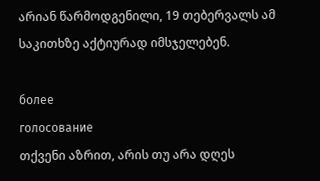არიან წარმოდგენილი, 19 თებერვალს ამ საკითხზე აქტიურად იმსჯელებენ.

более
голосование
თქვენი აზრით, არის თუ არა დღეს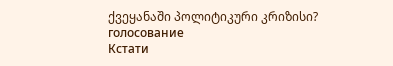ქვეყანაში პოლიტიკური კრიზისი?
голосование
Кстати